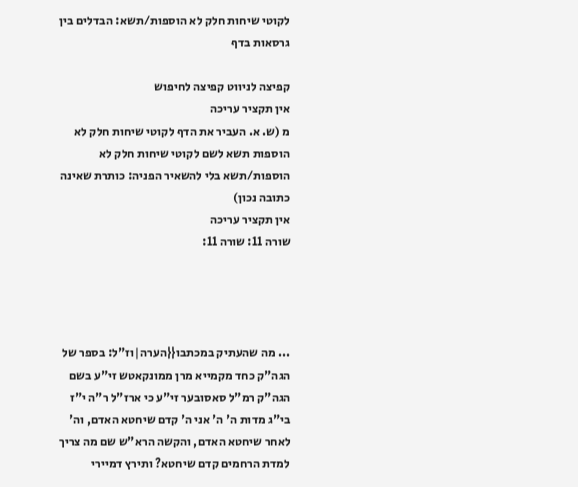לקוטי שיחות חלק לא הוספות/תשא: הבדלים בין גרסאות בדף

קפיצה לניווט קפיצה לחיפוש
אין תקציר עריכה
מ (ש. א. העביר את הדף לקוטי שיחות חלק לא הוספות תשא לשם לקוטי שיחות חלק לא הוספות/תשא בלי להשאיר הפניה: כותרת שאינה כתובה נכון)
אין תקציר עריכה
שורה 11: שורה 11:




... מה שהעתיק במכתבו{{הערה|וז"ל: בספר של הגה"ק כחד מקמייא מרן ממונקאטש זי"ע בשם הגה"ק רמ"ל סאסובער זי"ע כי ארז"ל ר"ה י"ז בי"ג מדות ה' ה' אני ה' קדם שיחטא האדם, וה' לאחר שיחטא האדם, והקשה הרא"ש שם מה צריך למדת הרחמים קדם שיחטא? ותירץ דמיירי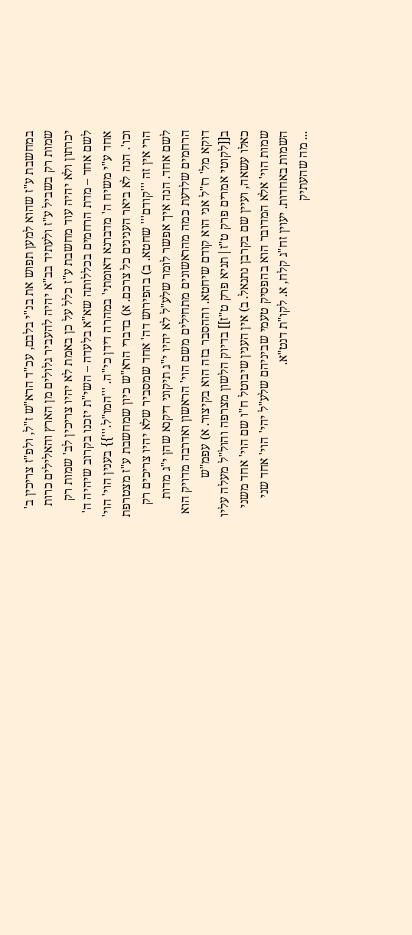במחשבת ע"ז שהוא למען תפוש את בנ"י בלבם, עכ"ד הרא"ש ז"ל, ולפ"ז צריכין ב' שמות רק בשביל ע"ז ולעתיד בב"א יהיה להעביר גלולים מן הארץ והאלילים כרות יכרתון ולא יהיה עוד מחשבת ע"ז כלל על כן באמת לא יהיו צריכין לב' שמות רק לשם אחד – מדת הרחמים בכללותה שא"א בלעדה – השי"ת יזכנו בקרוב שיהיה ה' אחד ע"י משיח ה' מדברנא דאומתי' במהרה דידן כי"ה. '''המו"ל.'''}} בענין הוי' הוי' וכו'. הנה לא ביאר הענינים כל צרכם. א) בדברי הרא"ש כיון שמחשבת ע"ז מצטרפת הרי אין זה '''קודם''' שחטא. ב) בהפירוש דה' אחד שמסביר שלא יהיו צריכים רק לשם אחד. הנה איך אפשר לומר שלע"ל לא יהיו י"ג תיקוני דיקנא שהן י"ג מדות הרחמים שלדעת כמה מהראשונים מתחילים משם הוי' הראשון ואדרבה מדויק הוא דוקא מל' רז"ל אני הוא קודם שיחטא. וההסבר בזה הוא בקיצור. א) עפמ"ש ב[[לקוטי אמרים פרק ט"ז|תניא פרק ט"ז]] בדיוק הלשון מצרפה והול"ל מעלה עליו כאלו עשאה, ועיין שם בקרבן נתנאל. ב) אין הענין שיבוטל ח"ו שם הוי' אחד משני שמות הוי' אלא המדובר הוא בהפסיק טעמי שביניהם שלע"ל יהי' הוי' אחד שני השמות באחדות. יעוין זח"ג קלח, א. לקו"ת דנט"א.
... מה שהעתיק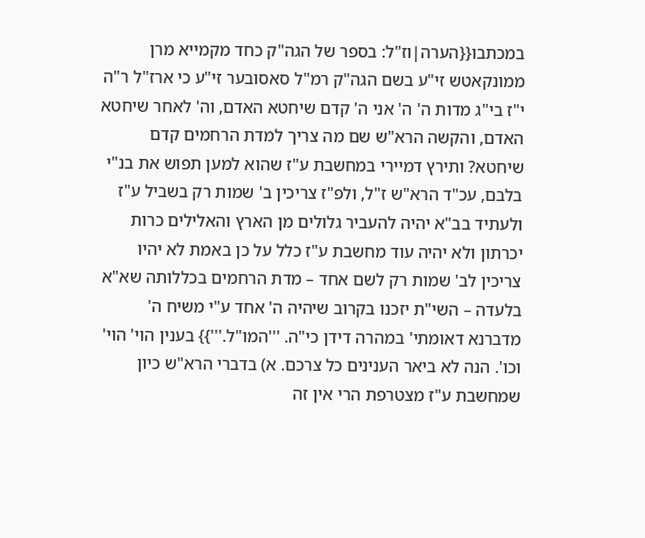במכתבו{{הערה|וז"ל: בספר של הגה"ק כחד מקמייא מרן ממונקאטש זי"ע בשם הגה"ק רמ"ל סאסובער זי"ע כי ארז"ל ר"ה י"ז בי"ג מדות ה' ה' אני ה' קדם שיחטא האדם, וה' לאחר שיחטא האדם, והקשה הרא"ש שם מה צריך למדת הרחמים קדם שיחטא? ותירץ דמיירי במחשבת ע"ז שהוא למען תפוש את בנ"י בלבם, עכ"ד הרא"ש ז"ל, ולפ"ז צריכין ב' שמות רק בשביל ע"ז ולעתיד בב"א יהיה להעביר גלולים מן הארץ והאלילים כרות יכרתון ולא יהיה עוד מחשבת ע"ז כלל על כן באמת לא יהיו צריכין לב' שמות רק לשם אחד – מדת הרחמים בכללותה שא"א בלעדה – השי"ת יזכנו בקרוב שיהיה ה' אחד ע"י משיח ה' מדברנא דאומתי' במהרה דידן כי"ה. '''המו"ל.'''}} בענין הוי' הוי' וכו'. הנה לא ביאר הענינים כל צרכם. א) בדברי הרא"ש כיון שמחשבת ע"ז מצטרפת הרי אין זה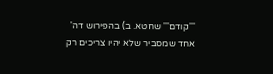'''קודם''' שחטא. ב) בהפירוש דה' אחד שמסביר שלא יהיו צריכים רק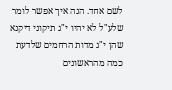לשם אחד. הנה איך אפשר לומר שלע"ל לא יהיו י"ג תיקוני דיקנא שהן י"ג מדות הרחמים שלדעת כמה מהראשונים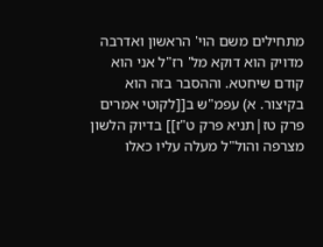מתחילים משם הוי' הראשון ואדרבה מדויק הוא דוקא מל' רז"ל אני הוא קודם שיחטא. וההסבר בזה הוא בקיצור. א) עפמ"ש ב[[לקוטי אמרים פרק טז|תניא פרק ט"ז]] בדיוק הלשון מצרפה והול"ל מעלה עליו כאלו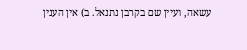עשאה, ועיין שם בקרבן נתנאל. ב) אין הענין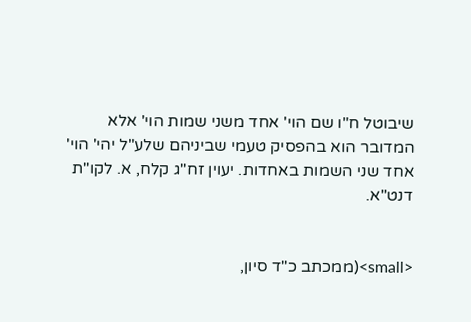שיבוטל ח"ו שם הוי' אחד משני שמות הוי' אלא המדובר הוא בהפסיק טעמי שביניהם שלע"ל יהי' הוי' אחד שני השמות באחדות. יעוין זח"ג קלח, א. לקו"ת דנט"א.


<small>(ממכתב כ"ד סיון,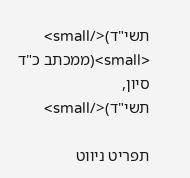תשי"ד)</small>
<small>(ממכתב כ"ד סיון, תשי"ד)</small>

תפריט ניווט